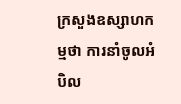ក្រសួងឧស្សាហកម្មថា ការនាំចូលអំបិល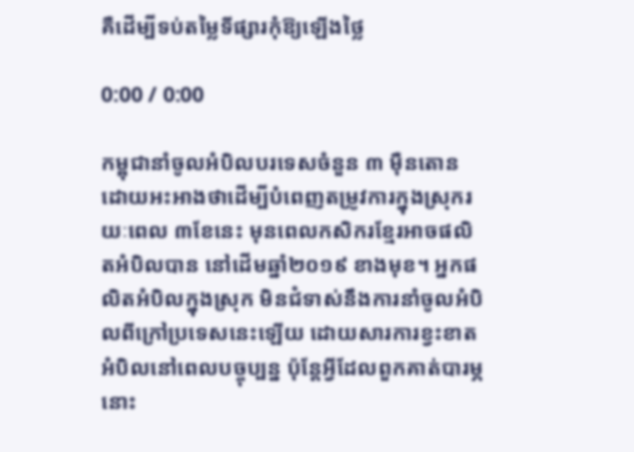គឺដើម្បីទប់តម្លៃទីផ្សារកុំឱ្យឡើងថ្លៃ

0:00 / 0:00

កម្ពុជានាំចូលអំបិលបរទេសចំនួន ៣ ម៉ឺនតោន ដោយអះអាងថាដើម្បីបំពេញតម្រូវការក្នុងស្រុករយៈពេល ៣ខែនេះ មុនពេលកសិករខ្មែរអាចផលិតអំបិលបាន នៅដើមឆ្នាំ២០១៩ ខាងមុខ។ អ្នកផលិតអំបិលក្នុងស្រុក មិនជំទាស់នឹងការនាំចូលអំបិលពីក្រៅប្រទេសនេះឡើយ ដោយសារការខ្វះខាតអំបិលនៅពេលបច្ចុប្បន្ន ប៉ុន្តែអ្វីដែលពួកគាត់បារម្ភនោះ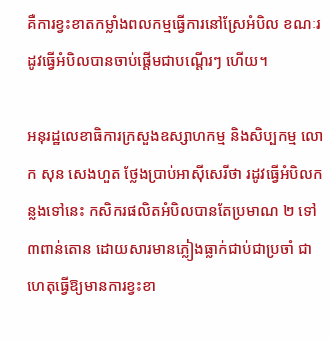គឺការខ្វះខាតកម្លាំងពលកម្មធ្វើការនៅស្រែអំបិល ខណៈរដូវធ្វើអំបិលបានចាប់ផ្តើមជាបណ្តើរៗ ហើយ។

អនុរដ្ឋលេខាធិការក្រសួងឧស្សាហកម្ម និងសិប្បកម្ម លោក សុន សេងហួត ថ្លែងប្រាប់អាស៊ីសេរីថា រដូវធ្វើអំបិលកន្លងទៅនេះ កសិករផលិតអំបិលបានតែប្រមាណ ២ ទៅ ៣ពាន់តោន ដោយសារមានភ្លៀងធ្លាក់ជាប់ជាប្រចាំ ជាហេតុធ្វើឱ្យមានការខ្វះខា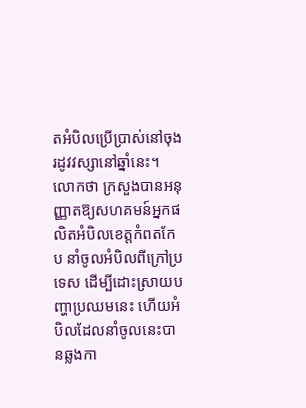តអំបិលប្រើប្រាស់នៅចុងរដូវវស្សានៅឆ្នាំនេះ។ លោកថា ក្រសួងបានអនុញ្ញាតឱ្យសហគមន៍អ្នកផលិតអំបិលខេត្តកំពតកែប នាំចូលអំបិលពីក្រៅប្រទេស ដើម្បីដោះស្រាយបញ្ហាប្រឈមនេះ ហើយអំបិលដែលនាំចូលនេះបានឆ្លងកា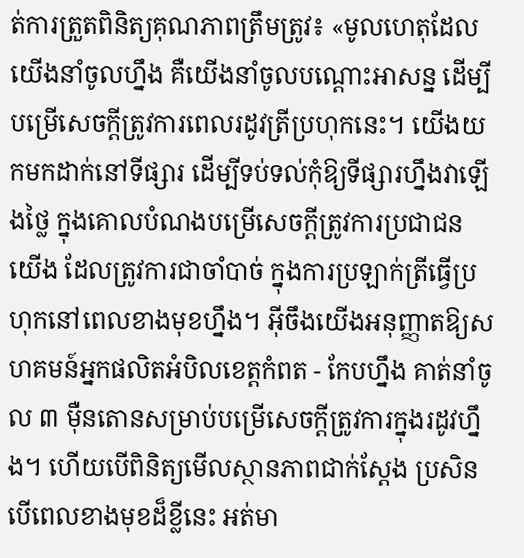ត់ការត្រួតពិនិត្យគុណភាពត្រឹមត្រូវ៖ «មូលហេតុដែលយើងនាំចូលហ្នឹង គឺយើងនាំចូលបណ្តោះអាសន្ន ដើម្បីបម្រើសេចក្តីត្រូវការពេលរដូវត្រីប្រហុកនេះ។ យើងយកមកដាក់នៅទីផ្សារ ដើម្បីទប់ទល់កុំឱ្យទីផ្សារហ្នឹងវាឡើងថ្លៃ ក្នុងគោលបំណងបម្រើសេចក្តីត្រូវការប្រជាជនយើង ដែលត្រូវការជាចាំបាច់ ក្នុងការប្រឡាក់ត្រីធ្វើប្រហុកនៅពេលខាងមុខហ្នឹង។ អ៊ីចឹងយើងអនុញ្ញាតឱ្យសហគមន៍អ្នកផលិតអំបិលខេត្តកំពត - កែបហ្នឹង គាត់នាំចូល ៣ ម៉ឺនតោនសម្រាប់បម្រើសេចក្តីត្រូវការក្នុងរដូវហ្នឹង។ ហើយបើពិនិត្យមើលស្ថានភាពជាក់ស្តែង ប្រសិនបើពេលខាងមុខដ៏ខ្លីនេះ អត់មា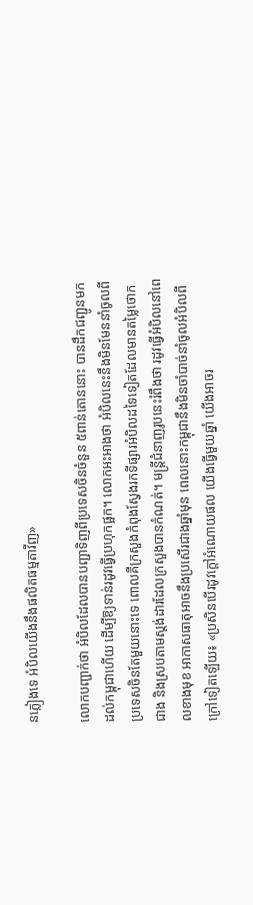នភ្លៀងទេ អំបិលយើងនឹងផលិតធម្មតាវីញ»

លោកបញ្ជាក់ថា អំបិលដែលបានបញ្ជាទិញពីប្រទេសចិនចំនួន ៥ពាន់តោននោះ បានដឹកជញ្ជូនមកដល់កម្ពុជាហើយ ដើម្បីឱ្យទាន់រដូវធ្វើប្រហុកផ្អក។ លោកអះអាងថា អំបិលនេះនឹងមិនមែននាំចូលពីប្រទេសចិនតែមួយនោះទេ ពោលគឺក្រសួងកំពុងស្វែងរកទីផ្សារអំបិលដទៃទៀតដែលមានតម្លៃថោកជាង និងស្របតាមស្តង់ដារដែលក្រសួងបានកំណត់។ មន្ត្រីជំនាញរូបនេះរំពឹងថា រដូវធ្វើអំបិលនៅពេលខាងមុខ អាកាសធាតុអាចនឹងប្រសើរជាងឆ្នាំមុន ពេលនោះកម្ពុជានឹងមិនចាំបាច់នាំចូលអំបិលពីក្រៅទៀតឡើយ៖ «ប្រសិនបើរដូវក្តៅអំណោយផល យើងធ្វើមួយឆ្នាំ យើងអាចរ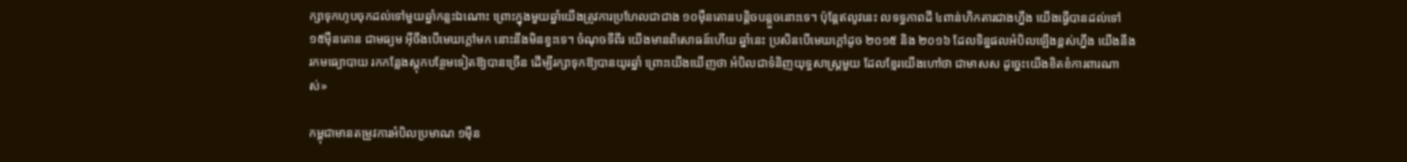ក្សាទុកហូបចុកដល់ទៅមួយឆ្នាំកន្លះឯណោះ ព្រោះក្នុងមួយឆ្នាំយើងត្រូវការប្រហែលជាជាង ១០ម៉ឺនតោនបន្តិចបន្តួចនោះទេ។ ប៉ុន្តែឥលូវនេះ លទទ្ធភាពដី ៤ពាន់ហិកតារជាងហ្នឹង យើងធ្វើបានដល់ទៅ ១៥ម៉ឺនតោន ជាមធ្យម អ៊ីចឹងបើមេឃក្តៅមក នោះនឹងមិនខ្វះទេ។ ចំណុចទីពីរ យើងមានពិសោធន៍ហើយ ឆ្នាំនេះ ប្រសិនបើមេឃក្តៅដូច ២០១៥ និង ២០១៦ ដែលទិន្នផលអំបិលឡើងខ្ពស់ហ្នឹង យើងនឹងរកមធ្យោបាយ រកកន្លែងស្តុកបន្ថែមទៀតឱ្យបានច្រើន ដើម្បីរក្សាទុកឱ្យបានយូរឆ្នាំ ព្រោះយើងឃើញថា អំបិលជាទំនិញយុទ្ធសាស្ត្រមួយ ដែលខ្មែរយើងហៅថា ជាមាសស ដូច្នេះយើងខិតខំការពារណាស់»

កម្ពុជាមានតម្រូវការអំបិលប្រមាណ ១ម៉ឺន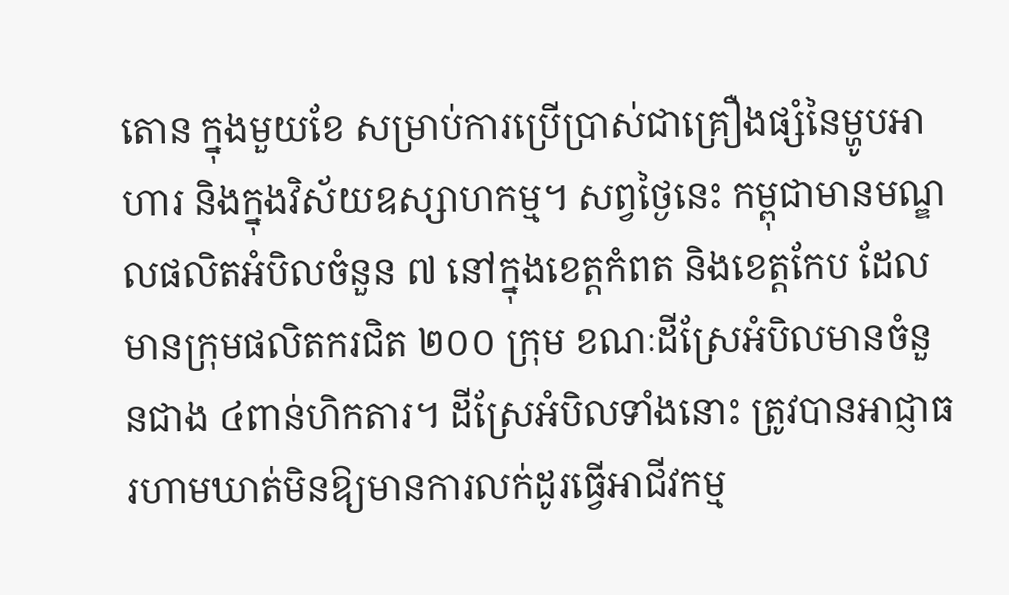តោន ក្នុងមួយខែ សម្រាប់ការប្រើប្រាស់ជាគ្រឿងផ្សំនៃម្ហូបអាហារ និងក្នុងវិស័យឧស្សាហកម្ម។ សព្វថ្ងៃនេះ កម្ពុជាមានមណ្ឌលផលិតអំបិលចំនួន ៧ នៅក្នុងខេត្តកំពត និងខេត្តកែប ដែលមានក្រុមផលិតករជិត ២០០ ក្រុម ខណៈដីស្រែអំបិលមានចំនួនជាង ៤ពាន់ហិកតារ។ ដីស្រែអំបិលទាំងនោះ ត្រូវបានអាជ្ញាធរហាមឃាត់មិនឱ្យមានការលក់ដូរធ្វើអាជីវកម្ម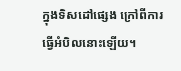ក្នុងទិសដៅផ្សេង ក្រៅពីការធ្វើអំបិលនោះឡើយ។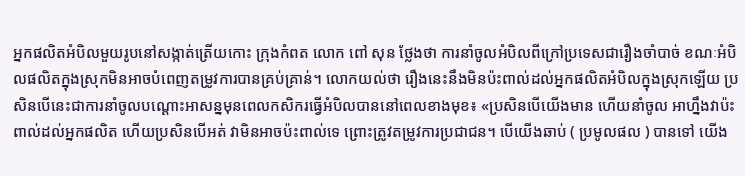អ្នកផលិតអំបិលមួយរូបនៅសង្កាត់ត្រើយកោះ ក្រុងកំពត លោក ពៅ សុន ថ្លែងថា ការនាំចូលអំបិលពីក្រៅប្រទេសជារឿងចាំបាច់ ខណៈអំបិលផលិតក្នុងស្រុកមិនអាចបំពេញតម្រូវការបានគ្រប់គ្រាន់។ លោកយល់ថា រឿងនេះនឹងមិនប៉ះពាល់ដល់អ្នកផលិតអំបិលក្នុងស្រុកឡើយ ប្រសិនបើនេះជាការនាំចូលបណ្តោះអាសន្នមុនពេលកសិករធ្វើអំបិលបាននៅពេលខាងមុខ៖ «ប្រសិនបើយើងមាន ហើយនាំចូល អាហ្នឹងវាប៉ះពាល់ដល់អ្នកផលិត ហើយប្រសិនបើអត់ វាមិនអាចប៉ះពាល់ទេ ព្រោះត្រូវតម្រូវការប្រជាជន។ បើយើងឆាប់ ( ប្រមូលផល ) បានទៅ យើង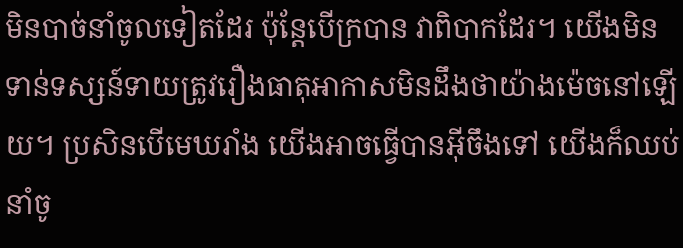មិនបាច់នាំចូលទៀតដែរ ប៉ុន្តែបើក្របាន វាពិបាកដែរ។ យើងមិនទាន់ទស្សន៍ទាយត្រូវរឿងធាតុអាកាសមិនដឹងថាយ៉ាងម៉េចនៅឡើយ។ ប្រសិនបើមេឃរាំង យើងអាចធ្វើបានអ៊ីចឹងទៅ យើងក៏ឈប់នាំចូ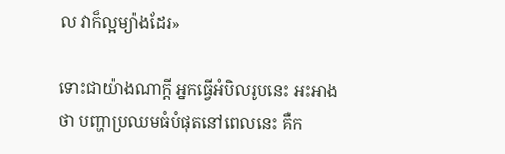ល វាក៏ល្អម្យ៉ាងដែរ»

ទោះជាយ៉ាងណាក្ដី អ្នកធ្វើអំបិលរូបនេះ អះអាងថា បញ្ហាប្រឈមធំបំផុតនៅពេលនេះ គឺក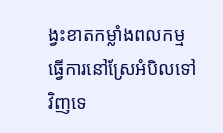ង្វះខាតកម្លាំងពលកម្មធ្វើការនៅស្រែអំបិលទៅវិញទេ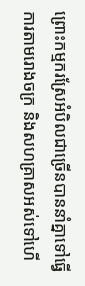ព្រោះកម្មករស្រែអំបិលជាច្រើនបាននាំគ្នាទៅធ្វើការតាមរោងចក្រ និងសហគ្រាសអស់ទៅហើ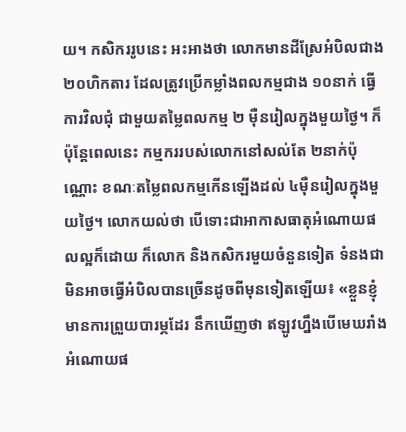យ។ កសិកររូបនេះ អះអាងថា លោកមានដីស្រែអំបិលជាង ២០ហិកតារ ដែលត្រូវប្រើកម្លាំងពលកម្មជាង ១០នាក់ ធ្វើការវិលជុំ ជាមួយតម្លៃពលកម្ម ២ ម៉ឺនរៀលក្នុងមួយថ្ងៃ។ ក៏ប៉ុន្តែពេលនេះ កម្មកររបស់លោកនៅសល់តែ ២នាក់ប៉ុណ្ណោះ ខណៈតម្លៃពលកម្មកើនឡើងដល់ ៤ម៉ឺនរៀលក្នុងមួយថ្ងៃ។ លោកយល់ថា បើទោះជាអាកាសធាតុអំណោយផលល្អក៏ដោយ ក៏លោក និងកសិករមួយចំនួនទៀត ទំនងជាមិនអាចធ្វើអំបិលបានច្រើនដូចពីមុនទៀតឡើយ៖ «ខ្លួនខ្ញុំមានការព្រួយបារម្ភដែរ នឹកឃើញថា ឥឡូវហ្នឹងបើមេឃរាំងអំណោយផ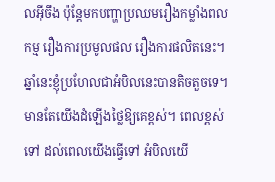លអ៊ីចឹង ប៉ុន្តែមកបញ្ហាប្រឈមរឿងកម្លាំងពលកម្ម រឿងការប្រមូលផល រឿងការផលិតនេះ។ ឆ្នាំនេះខ្ញុំប្រហែលជាអំបិលនេះបានតិចតួចទេ។ មានតែយើងដំឡើងថ្លៃឱ្យគេខ្ពស់។ ពេលខ្ពស់ទៅ ដល់ពេលយើងធ្វើទៅ អំបិលយើ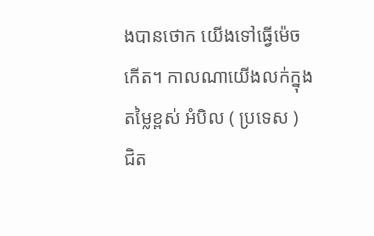ងបានថោក យើងទៅធ្វើម៉េចកើត។ កាលណាយើងលក់ក្នុងតម្លៃខ្ពស់ អំបិល ( ប្រទេស ) ជិត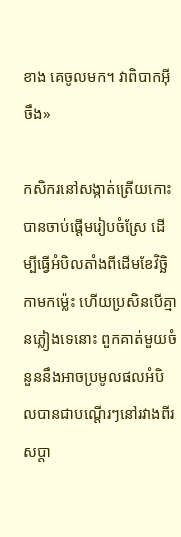ខាង គេចូលមក។ វាពិបាកអ៊ីចឹង»

កសិករនៅសង្កាត់ត្រើយកោះ បានចាប់ផ្តើមរៀបចំស្រែ ដើម្បីធ្វើអំបិលតាំងពីដើមខែវិច្ឆិកាមកម៉្លេះ ហើយប្រសិនបើគ្មានភ្លៀងទេនោះ ពួកគាត់មួយចំនួននឹងអាចប្រមូលផលអំបិលបានជាបណ្តើរៗនៅរវាងពីរសប្តា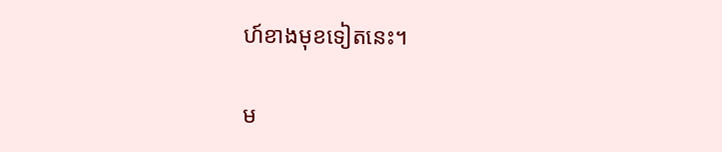ហ៍ខាងមុខទៀតនេះ។

ម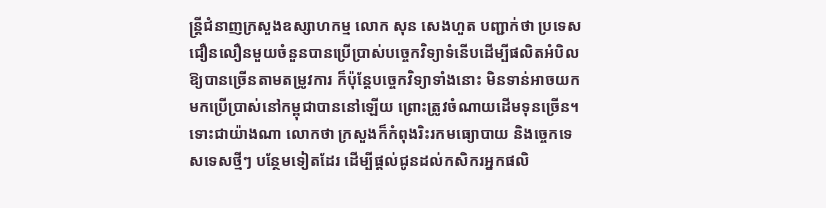ន្ត្រីជំនាញក្រសួងឧស្សាហកម្ម លោក សុន សេងហួត បញ្ជាក់ថា ប្រទេសជឿនលឿនមួយចំនួនបានប្រើប្រាស់បច្ចេកវិទ្យាទំនើបដើម្បីផលិតអំបិលឱ្យបានច្រើនតាមតម្រូវការ ក៏ប៉ុន្តែបច្ចេកវិទ្យាទាំងនោះ មិនទាន់អាចយកមកប្រើប្រាស់នៅកម្ពុជាបាននៅឡើយ ព្រោះត្រូវចំណាយដើមទុនច្រើន។ ទោះជាយ៉ាងណា លោកថា ក្រសួងក៏កំពុងរិះរកមធ្យោបាយ និងច្ចេកទេសទេសថ្មីៗ បន្ថែមទៀតដែរ ដើម្បីផ្តល់ជូនដល់កសិករអ្នកផលិ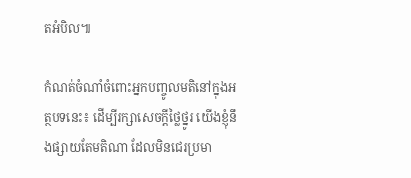តអំបិល៕

កំណត់ចំណាំចំពោះអ្នកបញ្ចូលមតិនៅក្នុងអត្ថបទនេះ៖ ដើម្បីរក្សាសេចក្ដីថ្លៃថ្នូរ យើងខ្ញុំនឹងផ្សាយតែមតិណា ដែលមិនជេរប្រមា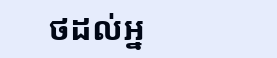ថដល់អ្ន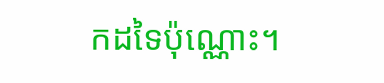កដទៃប៉ុណ្ណោះ។